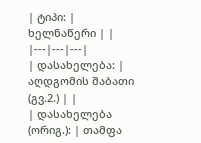| ტიპი: | ხელნაწერი | |
|---|---|---|
| დასახელება: | აღდგომის შაბათი (გვ.2.) | |
| დასახელება (ორიგ.): | თამფა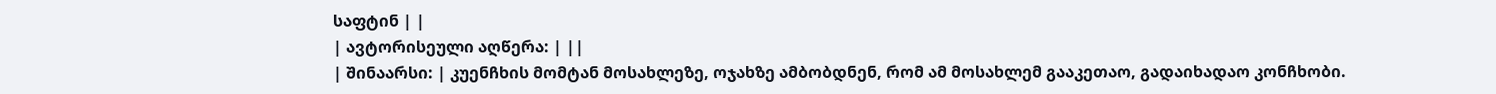საფტინ | |
| ავტორისეული აღწერა: | ||
| შინაარსი: | კუენჩხის მომტან მოსახლეზე, ოჯახზე ამბობდნენ, რომ ამ მოსახლემ გააკეთაო, გადაიხადაო კონჩხობი.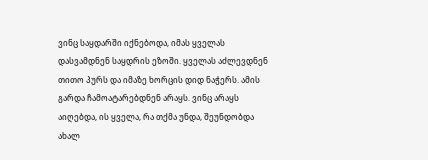ვინც საყდარში იქნებოდა, იმას ყველას დასვამდნენ საყდრის ეზოში. ყველას აძლევდნენ თითო პურს და იმაზე ხორცის დიდ ნაჭერს. ამის გარდა ჩამოატარებდნენ არაყს. ვინც არაყს აიღებდა, ის ყველა, რა თქმა უნდა, შეუნდობდა ახალ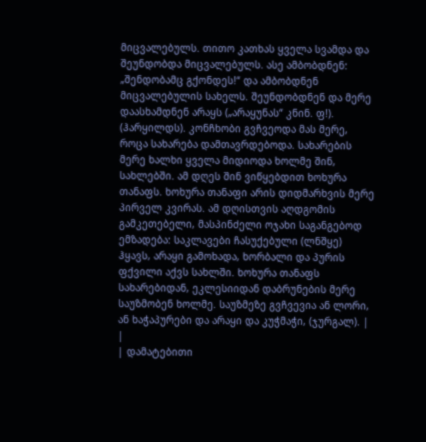მიცვალებულს. თითო კათხას ყველა სვამდა და შეუნდობდა მიცვალებულს. ასე ამბობდნენ: „შენდობამც გქონდეს!“ და ამბობდნენ მიცვალებულის სახელს. შეუნდობდნენ და მერე დაასხამდნენ არაყს („არაყუნას“ კნინ. ფ!). (ჰარყილდს). კონჩხობი გვჩვეოდა მას მერე, როცა სახარება დამთავრდებოდა. სახარების მერე ხალხი ყველა მიდიოდა ხოლმე შინ, სახლებში. ამ დღეს შინ ვიწყებდით ხოხურა თანაფს. ხოხურა თანაფი არის დიდმარხვის მერე პირველ კვირას. ამ დღისთვის აღდგომის გამკეთებელი, მასპინძელი ოჯახი საგანგებოდ ემზადება: საკლავები ჩასუქებული (ლნშყე) ჰყავს, არაყი გამოხადა, ხორბალი და პურის ფქვილი აქვს სახლში. ხოხურა თანაფს სახარებიდან, ეკლესიიდან დაბრუნების მერე საუზმობენ ხოლმე. საუზმეზე გვჩვევია ან ლორი, ან ხაჭაპურები და არაყი და კუჭმაჭი, (ჯურგალ). | |
| დამატებითი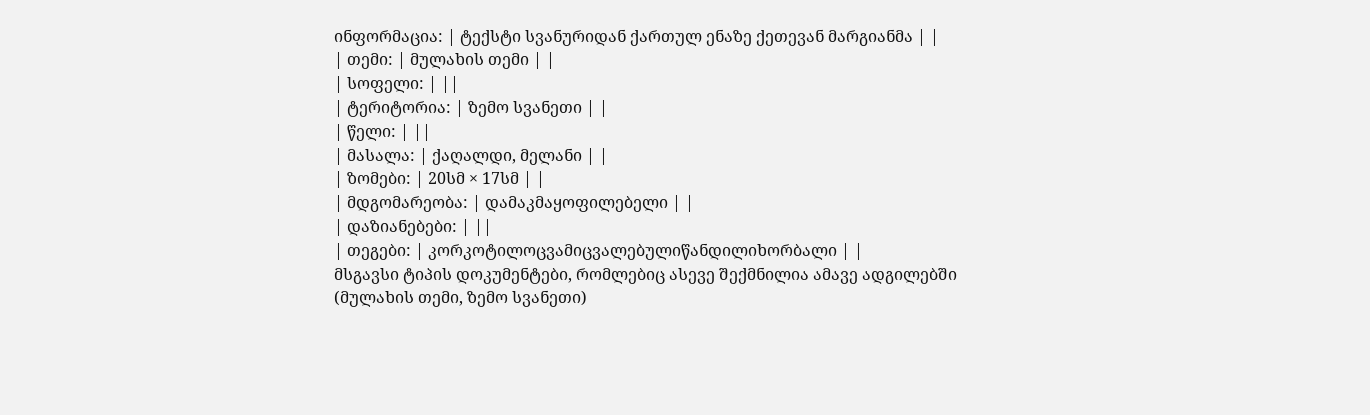ინფორმაცია: | ტექსტი სვანურიდან ქართულ ენაზე ქეთევან მარგიანმა | |
| თემი: | მულახის თემი | |
| სოფელი: | ||
| ტერიტორია: | ზემო სვანეთი | |
| წელი: | ||
| მასალა: | ქაღალდი, მელანი | |
| ზომები: | 20სმ × 17სმ | |
| მდგომარეობა: | დამაკმაყოფილებელი | |
| დაზიანებები: | ||
| თეგები: | კორკოტილოცვამიცვალებულიწანდილიხორბალი | |
მსგავსი ტიპის დოკუმენტები, რომლებიც ასევე შექმნილია ამავე ადგილებში (მულახის თემი, ზემო სვანეთი)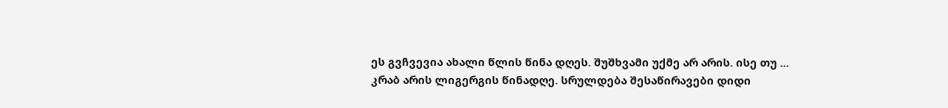ეს გვჩვევია ახალი წლის წინა დღეს. შუშხვამი უქმე არ არის. ისე თუ ...
კრაბ არის ლიგერგის წინადღე. სრულდება შესაწირავები დიდი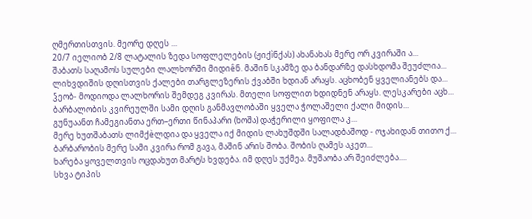ღმერთისთვის. მეორე დღეს ...
20/7 იელიობ 2/8 ლატალის ზედა სოფლელების (ჟიქìნქას) ახანახას მერე ორ კვირაში ა...
შაბათს საღამოს სულები ლალხორში მიდიêნ. მაშინ სკამზე და ბანდარზე დასხდომა შეუძლია...
ლიხვდიშის დღისთვის ქალები თარგლეზერის ქვაბში ხდიან არაყს. აცხობენ ყველიანებს და...
ჴეობ- მოდიოდა ლალხორის შემდეგ კვირას. მთელი სოფლით ხდიდნენ არაყს. ლესკარები აცხ...
ბარბალობის კვირეულში სამი დღის განმავლობაში ყველა ჭოლაშელი ქალი მიდის...
გუნუაანთ ჩამეგიანთა ერთ–ერთი წინაპარი (ხოშა) დაჭერილი ყოფილა კ...
მერე ხუთშაბათს ლიმქèლდია და ყველა იქ მიდის ლახუშდში სალადბაშოდ - ოჯახიდან თითო ქ...
ბარბარობის მერე სამი კვირა რომ გავა, მაშინ არის შობა. შობის ღამეს აკეთ...
ხარება ყოველთვის ოცდახუთ მარტს ხვდება. იმ დღეს უქმეა. მუშაობა არ შეიძლება....
სხვა ტიპის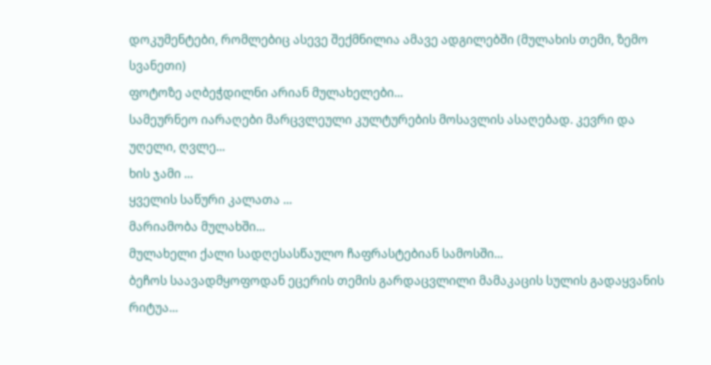დოკუმენტები, რომლებიც ასევე შექმნილია ამავე ადგილებში (მულახის თემი, ზემო სვანეთი)
ფოტოზე აღბეჭდილნი არიან მულახელები...
სამეურნეო იარაღები მარცვლეული კულტურების მოსავლის ასაღებად. კევრი და უღელი, ღვლე...
ხის ჯამი ...
ყველის საწური კალათა ...
მარიამობა მულახში...
მულახელი ქალი სადღესასწაულო ჩაფრასტებიან სამოსში...
ბეჩოს საავადმყოფოდან ეცერის თემის გარდაცვლილი მამაკაცის სულის გადაყვანის რიტუა...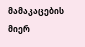მამაკაცების მიერ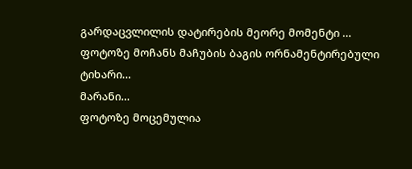გარდაცვლილის დატირების მეორე მომენტი ...
ფოტოზე მოჩანს მაჩუბის ბაგის ორნამენტირებული ტიხარი...
მარანი...
ფოტოზე მოცემულია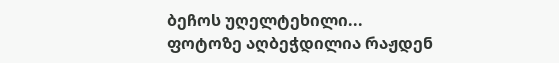ბეჩოს უღელტეხილი...
ფოტოზე აღბეჭდილია რაჟდენ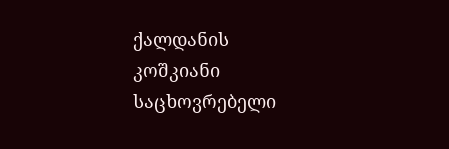ქალდანის კოშკიანი საცხოვრებელი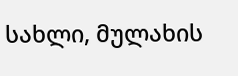სახლი, მულახის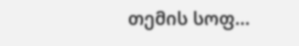თემის სოფ...